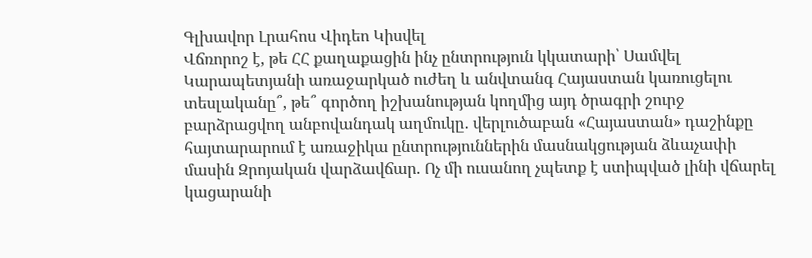Գլխավոր Լրահոս Վիդեո Կիսվել
Վճռորոշ է, թե ՀՀ քաղաքացին ինչ ընտրություն կկատարի՝ Սամվել Կարապետյանի առաջարկած ուժեղ և անվտանգ Հայաստան կառուցելու տեսլականը՞, թե՞ գործող իշխանության կողմից այդ ծրագրի շուրջ բարձրացվող անբովանդակ աղմուկը․ վերլուծաբան «Հայաստան» դաշինքը հայտարարում է առաջիկա ընտրություններին մասնակցության ձևաչափի մասին Զրոյական վարձավճար. Ոչ մի ուսանող չպետք է ստիպված լինի վճարել կացարանի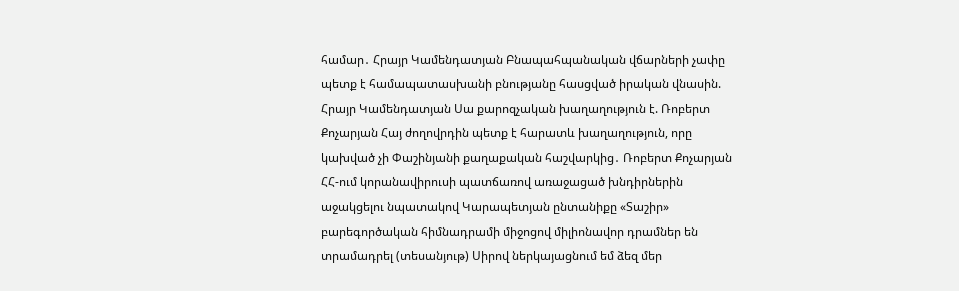համար․ Հրայր Կամենդատյան Բնապահպանական վճարների չափը պետք է համապատասխանի բնությանը հասցված իրական վնասին. Հրայր Կամենդատյան Սա քարոզչական խաղաղություն է. Ռոբերտ Քոչարյան Հայ ժողովրդին պետք է հարատև խաղաղություն, որը կախված չի Փաշինյանի քաղաքական հաշվարկից․ Ռոբերտ Քոչարյան ՀՀ-ում կորանավիրուսի պատճառով առաջացած խնդիրներին աջակցելու նպատակով Կարապետյան ընտանիքը «Տաշիր» բարեգործական հիմնադրամի միջոցով միլիոնավոր դրամներ են տրամադրել (տեսանյութ) Սիրով ներկայացնում եմ ձեզ մեր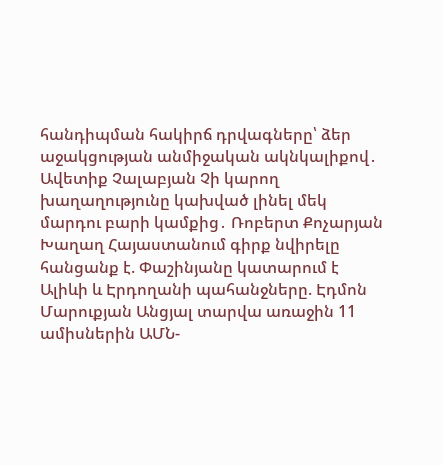հանդիպման հակիրճ դրվագները՝ ձեր աջակցության անմիջական ակնկալիքով․ Ավետիք Չալաբյան Չի կարող խաղաղությունը կախված լինել մեկ մարդու բարի կամքից․ Ռոբերտ Քոչարյան Խաղաղ Հայաստանում գիրք նվիրելը հանցանք է. Փաշինյանը կատարում է Ալիևի և Էրդողանի պահանջները. Էդմոն Մարուքյան Անցյալ տարվա առաջին 11 ամիսներին ԱՄՆ-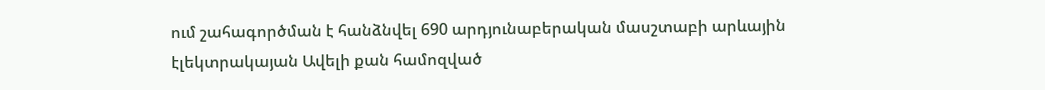ում շահագործման է հանձնվել 690 արդյունաբերական մասշտաբի արևային էլեկտրակայան Ավելի քան համոզված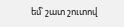եմ՝ շատ շուտով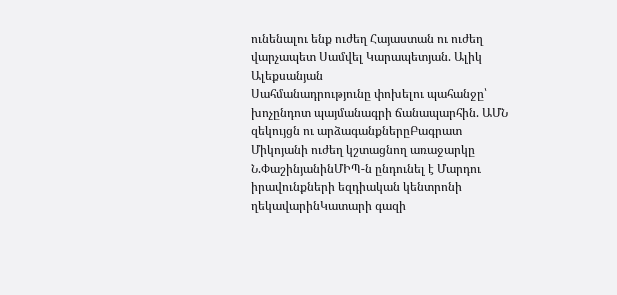ունենալու ենք ուժեղ Հայաստան ու ուժեղ վարչապետ Սամվել Կարապետյան. Ալիկ Ալեքսանյան
Սահմանադրությունը փոխելու պահանջը՝ խոչընդոտ պայմանագրի ճանապարհին. ԱՄՆ զեկույցն ու արձագանքներըԲագրատ Միկոյանի ուժեղ կշտացնող առաջարկը Ն.ՓաշինյանինՄԻՊ-ն ընդունել է Մարդու իրավունքների եզդիական կենտրոնի ղեկավարինԿատարի գազի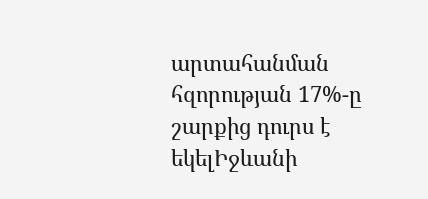արտահանման հզորության 17%-ը շարքից դուրս է եկելԻջևանի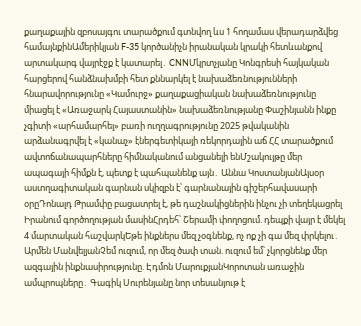քաղաքային զբոսայգու տարածքում գտնվող ևս 1 հողամաս վերադարձվեց համայնքինԱմերիկյան F-35 կործանիչն իրանական կրակի հետևանքով արտակարգ վայրէջք է կատարել․ CNNՄկրտչյանը Կոնգրեսի հայկական հարցերով հանձնախմբի հետ քննարկել է նախաձեռնությունների հնարավորությունը «Կամուրջ» քաղաքացիական նախաձեռնությունը միացել է «Առաջարկ Հայաստանին» նախաձեռնությանը Փաշինյանն ինքը չգիտի «արհամարհել» բառի ուղղագրությունը 2025 թվականին արձանագրվել է «կանաչ» էներգետիկայի ռեկորդային աճ ՀՀ տարածքում ավտոճանապարհները հիմնականում անցանելի ենՄշակույթը մեր ապագայի հիմքն է, պետք է պահպանենք այն․ Աննա ԿոստանյանԱյսօր աստղագիտական գարնան սկիզբն է՝ գարնանային գիշերհավասարի օրըԴոնալդ Թրամփը բացատրել է, թե դաշնակիցներին ինչու չի տեղեկացրել Իրանում գործողության մասինՀրդեհ՝ Շերամի փողոցում. դեպքի վայր է մեկել 4 մարտական հաշվարկԵթե ինքներս մեզ չօգնենք, ոչ ոք չի գա մեզ փրկելու․ Արմեն ՄանվելյանՉեմ ուզում, որ մեզ ծափ տան. ուզում եմ՝ չկորցնենք մեր ազգային ինքնասիրությունը. Էդմոն ՄարուքյանԿորոտան առաջին ամպրոպները․ Գագիկ Սուրենյանը նոր տեսանյութ է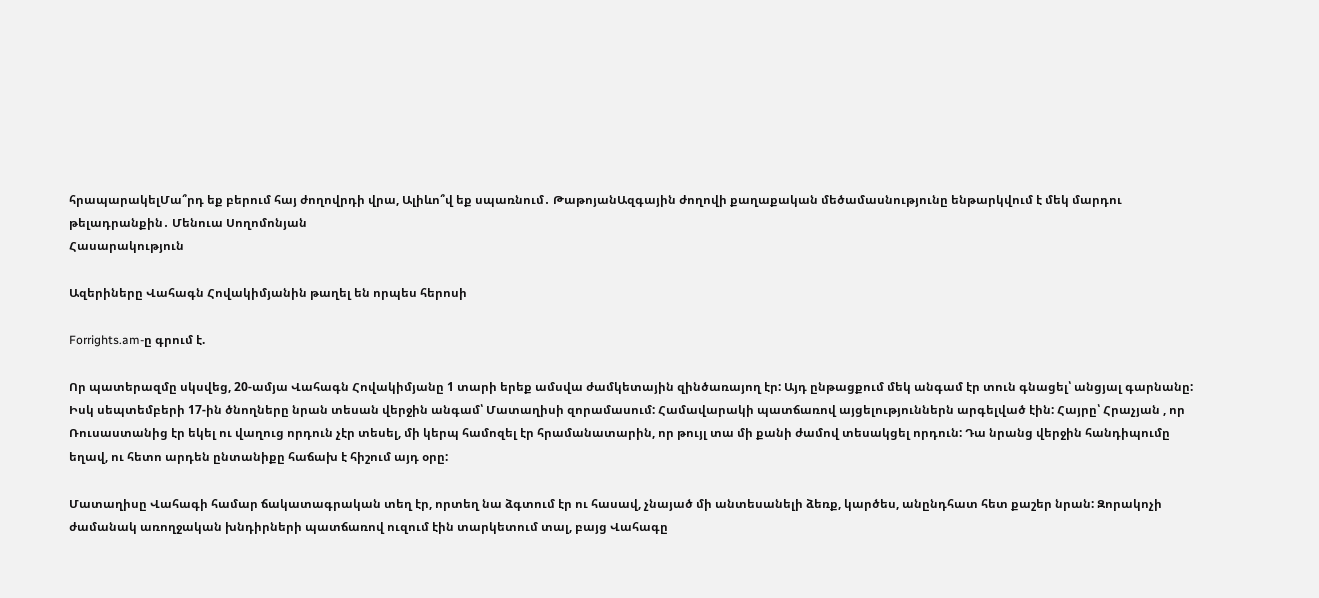հրապարակելՄա՞րդ եք բերում հայ ժողովրդի վրա, Ալիևո՞վ եք սպառնում․ ԹաթոյանԱզգային ժողովի քաղաքական մեծամասնությունը ենթարկվում է մեկ մարդու թելադրանքին․ Մենուա Սողոմոնյան
Հասարակություն

Ազերիները Վահագն Հովակիմյանին թաղել են որպես հերոսի

Forrights.am-ը գրում է.

Որ պատերազմը սկսվեց, 20-ամյա Վահագն Հովակիմյանը 1 տարի երեք ամսվա ժամկետային զինծառայող էր: Այդ ընթացքում մեկ անգամ էր տուն գնացել՝ անցյալ գարնանը: Իսկ սեպտեմբերի 17-ին ծնողները նրան տեսան վերջին անգամ՝ Մատաղիսի զորամասում: Համավարակի պատճառով այցելություններն արգելված էին: Հայրը՝ Հրաչյան , որ Ռուսաստանից էր եկել ու վաղուց որդուն չէր տեսել, մի կերպ համոզել էր հրամանատարին, որ թույլ տա մի քանի ժամով տեսակցել որդուն: Դա նրանց վերջին հանդիպումը եղավ, ու հետո արդեն ընտանիքը հաճախ է հիշում այդ օրը:

Մատաղիսը Վահագի համար ճակատագրական տեղ էր, որտեղ նա ձգտում էր ու հասավ, չնայած մի անտեսանելի ձեռք, կարծես, անընդհատ հետ քաշեր նրան: Զորակոչի ժամանակ առողջական խնդիրների պատճառով ուզում էին տարկետում տալ, բայց Վահագը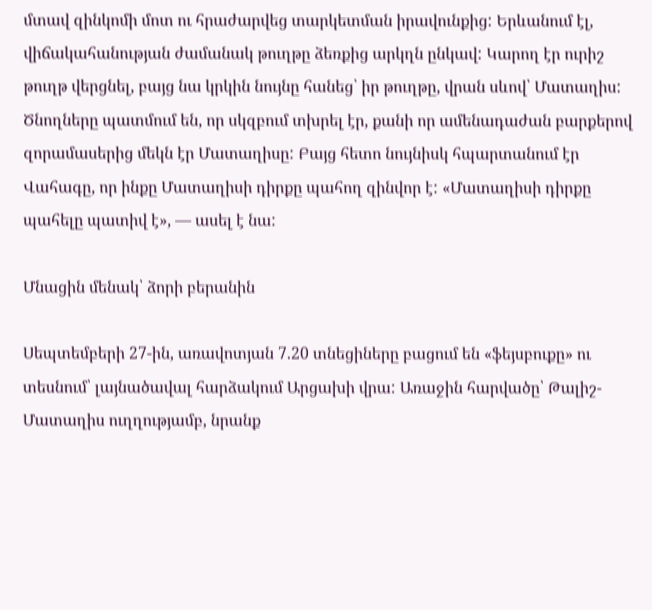մտավ զինկոմի մոտ ու հրաժարվեց տարկետման իրավունքից: Երևանում էլ, վիճակահանության ժամանակ թուղթը ձեռքից արկղն ընկավ: Կարող էր ուրիշ թուղթ վերցնել, բայց նա կրկին նույնը հանեց՝ իր թուղթը, վրան սևով՝ Մատաղիս: Ծնողները պատմում են, որ սկզբում տխրել էր, քանի որ ամենադաժան բարքերով զորամասերից մեկն էր Մատաղիսը: Բայց հետո նույնիսկ հպարտանում էր Վահագը, որ ինքը Մատաղիսի դիրքը պահող զինվոր է: «Մատաղիսի դիրքը պահելը պատիվ է», — ասել է նա:

Մնացին մենակ՝ ձորի բերանին

Սեպտեմբերի 27-ին, առավոտյան 7.20 տնեցիները բացում են «ֆեյսբուքը» ու տեսնում՝ լայնածավալ հարձակում Արցախի վրա: Առաջին հարվածը՝ Թալիշ-Մատաղիս ուղղությամբ, նրանք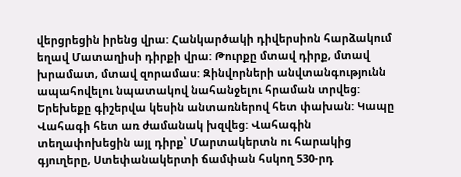վերցրեցին իրենց վրա: Հանկարծակի դիվերսիոն հարձակում եղավ Մատաղիսի դիրքի վրա: Թուրքը մտավ դիրք, մտավ խրամատ, մտավ զորամաս: Զինվորների անվտանգությունն ապահովելու նպատակով նահանջելու հրաման տրվեց: Երեխեքը գիշերվա կեսին անտառներով հետ փախան: Կապը Վահագի հետ առ ժամանակ խզվեց: Վահագին տեղափոխեցին այլ դիրք՝ Մարտակերտն ու հարակից գյուղերը, Ստեփանակերտի ճամփան հսկող 530-րդ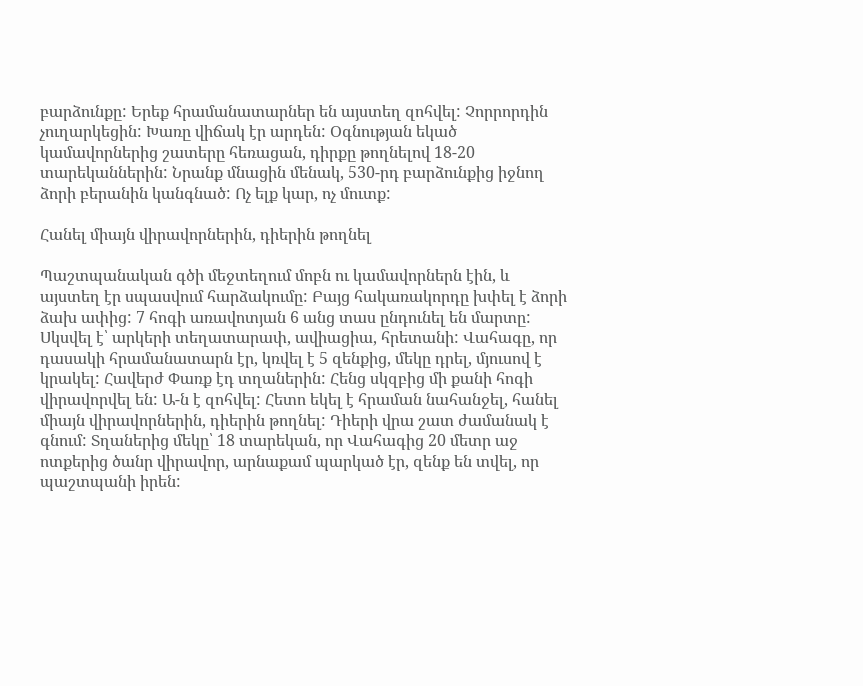բարձունքը: Երեք հրամանատարներ են այստեղ զոհվել: Չորրորդին չուղարկեցին: Խառը վիճակ էր արդեն: Օգնության եկած կամավորներից շատերը հեռացան, դիրքը թողնելով 18-20 տարեկաններին: Նրանք մնացին մենակ, 530-րդ բարձունքից իջնող ձորի բերանին կանգնած: Ոչ ելք կար, ոչ մուտք:

Հանել միայն վիրավորներին, դիերին թողնել

Պաշտպանական գծի մեջտեղում մոբն ու կամավորներն էին, և այստեղ էր սպասվում հարձակումը: Բայց հակառակորդը խփել է ձորի ձախ ափից: 7 հոգի առավոտյան 6 անց տաս ընդունել են մարտը: Սկսվել է՝ արկերի տեղատարափ, ավիացիա, հրետանի: Վահագը, որ դասակի հրամանատարն էր, կռվել է 5 զենքից, մեկը դրել, մյուսով է կրակել: Հավերժ Փառք էդ տղաներին: Հենց սկզբից մի քանի հոգի վիրավորվել են: Ա-ն է զոհվել: Հետո եկել է հրաման նահանջել, հանել միայն վիրավորներին, դիերին թողնել: Դիերի վրա շատ ժամանակ է գնում: Տղաներից մեկը՝ 18 տարեկան, որ Վահագից 20 մետր աջ ոտքերից ծանր վիրավոր, արնաքամ պարկած էր, զենք են տվել, որ պաշտպանի իրեն: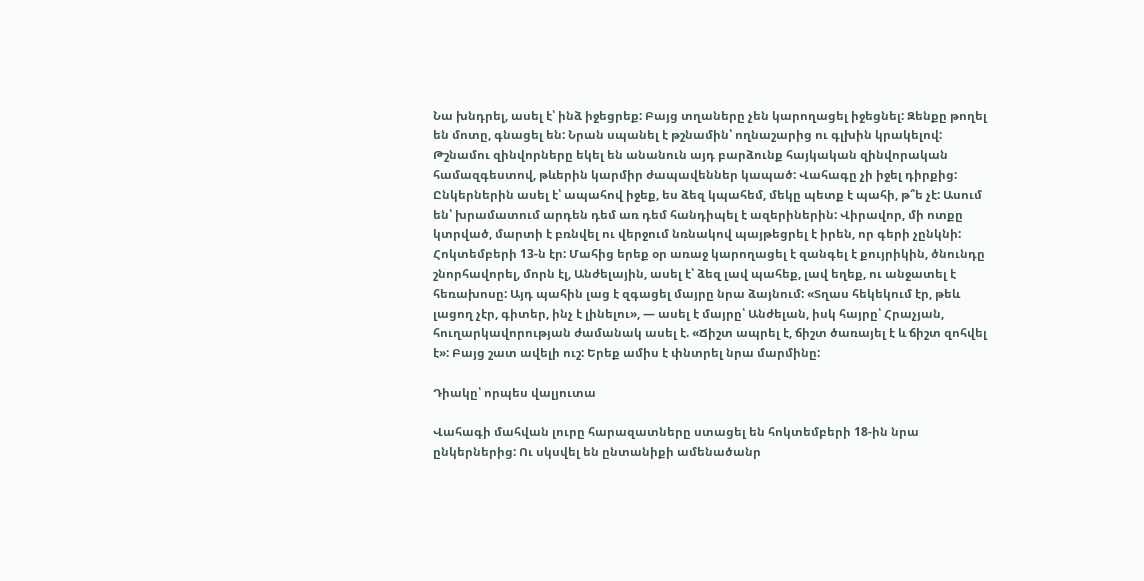Նա խնդրել, ասել է՝ ինձ իջեցրեք: Բայց տղաները չեն կարողացել իջեցնել: Զենքը թողել են մոտը, գնացել են: Նրան սպանել է թշնամին՝ ողնաշարից ու գլխին կրակելով: Թշնամու զինվորները եկել են անանուն այդ բարձունք հայկական զինվորական համազգեստով, թևերին կարմիր ժապավեններ կապած: Վահագը չի իջել դիրքից: Ընկերներին ասել է՝ ապահով իջեք, ես ձեզ կպահեմ, մեկը պետք է պահի, թ՞ե չէ: Ասում են՝ խրամատում արդեն դեմ առ դեմ հանդիպել է ազերիներին: Վիրավոր, մի ոտքը կտրված, մարտի է բռնվել ու վերջում նռնակով պայթեցրել է իրեն, որ գերի չընկնի: Հոկտեմբերի 13-ն էր: Մահից երեք օր առաջ կարողացել է զանգել է քույրիկին, ծնունդը շնորհավորել, մորն էլ, Անժելային, ասել է՝ ձեզ լավ պահեք, լավ եղեք, ու անջատել է հեռախոսը: Այդ պահին լաց է զգացել մայրը նրա ձայնում: «Տղաս հեկեկում էր, թեև լացող չէր, գիտեր, ինչ է լինելու», — ասել է մայրը՝ Անժելան, իսկ հայրը՝ Հրաչյան, հուղարկավորության ժամանակ ասել է. «Ճիշտ ապրել է, ճիշտ ծառայել է և ճիշտ զոհվել է»: Բայց շատ ավելի ուշ: Երեք ամիս է փնտրել նրա մարմինը:

Դիակը՝ որպես վալյուտա

Վահագի մահվան լուրը հարազատները ստացել են հոկտեմբերի 18-ին նրա ընկերներից: Ու սկսվել են ընտանիքի ամենածանր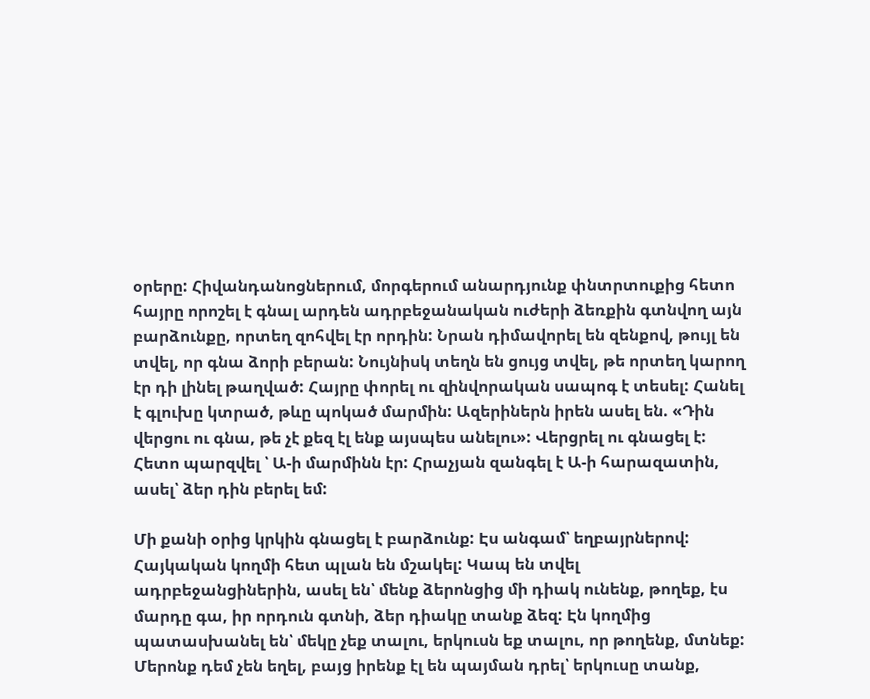օրերը: Հիվանդանոցներում, մորգերում անարդյունք փնտրտուքից հետո հայրը որոշել է գնալ արդեն ադրբեջանական ուժերի ձեռքին գտնվող այն բարձունքը, որտեղ զոհվել էր որդին: Նրան դիմավորել են զենքով, թույլ են տվել, որ գնա ձորի բերան: Նույնիսկ տեղն են ցույց տվել, թե որտեղ կարող էր դի լինել թաղված: Հայրը փորել ու զինվորական սապոգ է տեսել: Հանել է գլուխը կտրած, թևը պոկած մարմին: Ազերիներն իրեն ասել են. «Դին վերցու ու գնա, թե չէ քեզ էլ ենք այսպես անելու»: Վերցրել ու գնացել է: Հետո պարզվել ՝ Ա-ի մարմինն էր: Հրաչյան զանգել է Ա-ի հարազատին, ասել՝ ձեր դին բերել եմ:

Մի քանի օրից կրկին գնացել է բարձունք: Էս անգամ՝ եղբայրներով: Հայկական կողմի հետ պլան են մշակել: Կապ են տվել ադրբեջանցիներին, ասել են՝ մենք ձերոնցից մի դիակ ունենք, թողեք, էս մարդը գա, իր որդուն գտնի, ձեր դիակը տանք ձեզ: Էն կողմից պատասխանել են՝ մեկը չեք տալու, երկուսն եք տալու, որ թողենք, մտնեք: Մերոնք դեմ չեն եղել, բայց իրենք էլ են պայման դրել՝ երկուսը տանք,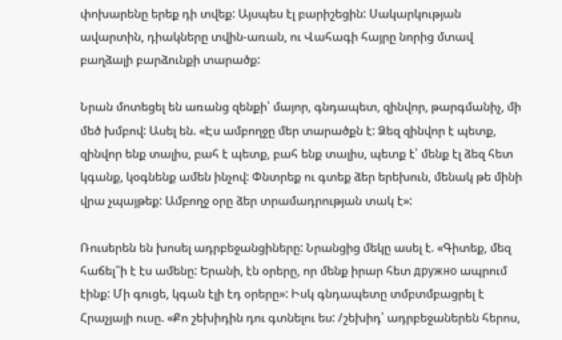փոխարենը երեք դի տվեք: Այսպես էլ բարիշեցին: Սակարկության ավարտին, դիակները տվին-առան, ու Վահագի հայրը նորից մտավ բաղձալի բարձունքի տարածք:

Նրան մոտեցել են առանց զենքի՝ մայոր, գնդապետ, զինվոր, թարգմանիչ, մի մեծ խմբով: Ասել են. «Էս ամբողջը մեր տարածքն է: Ձեզ զինվոր է պետք, զինվոր ենք տալիս, բահ է պետք, բահ ենք տալիս, պետք է՝ մենք էլ ձեզ հետ կգանք, կօգնենք ամեն ինչով: Փնտրեք ու գտեք ձեր երեխուն, մենակ թե մինի վրա չպայթեք: Ամբողջ օրը ձեր տրամադրության տակ է»:

Ռուսերեն են խոսել ադրբեջանցիները: Նրանցից մեկը ասել է. «Գիտեք, մեզ հաճել՞ի է էս ամենը: Երանի, էն օրերը, որ մենք իրար հետ дружно ապրում էինք: Մի գուցե, կգան էլի էդ օրերը»: Իսկ գնդապետը տմբտմբացրել է Հրաչյայի ուսը. «Քո շեխիդին դու գտնելու ես: /շեխիդ՝ ադրբեջաներեն հերոս,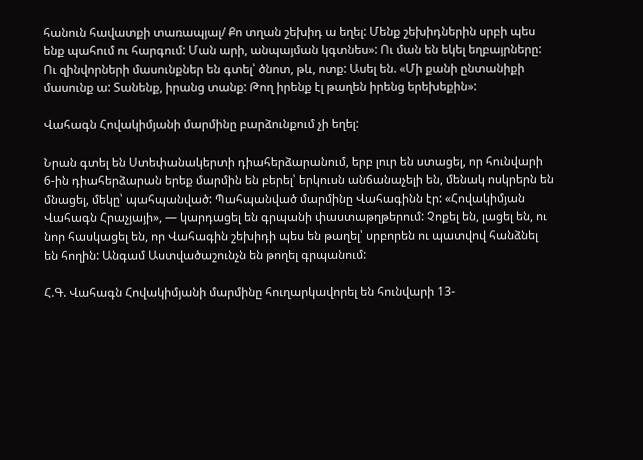հանուն հավատքի տառապյալ/ Քո տղան շեխիդ ա եղել: Մենք շեխիդներին սրբի պես ենք պահում ու հարգում: Ման արի, անպայման կգտնես»: Ու ման են եկել եղբայրները: Ու զինվորների մասունքներ են գտել՝ ծնոտ, թև, ոտք: Ասել են. «Մի քանի ընտանիքի մասունք ա: Տանենք, իրանց տանք: Թող իրենք էլ թաղեն իրենց երեխեքին»:

Վահագն Հովակիմյանի մարմինը բարձունքում չի եղել:

Նրան գտել են Ստեփանակերտի դիահերձարանում, երբ լուր են ստացել, որ հունվարի 6-ին դիահերձարան երեք մարմին են բերել՝ երկուսն անճանաչելի են, մենակ ոսկրերն են մնացել, մեկը՝ պահպանված: Պահպանված մարմինը Վահագինն էր: «Հովակիմյան Վահագն Հրաչյայի», — կարդացել են գրպանի փաստաթղթերում: Չոքել են, լացել են, ու նոր հասկացել են, որ Վահագին շեխիդի պես են թաղել՝ սրբորեն ու պատվով հանձնել են հողին: Անգամ Աստվածաշունչն են թողել գրպանում:

Հ.Գ. Վահագն Հովակիմյանի մարմինը հուղարկավորել են հունվարի 13-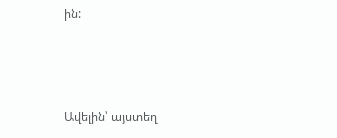ին:



Ավելին՝ այստեղ